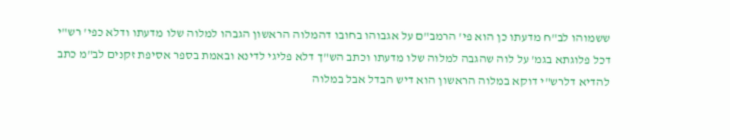ששמוהו לב"ח מדעתו כן הוא פי' הרמב"ם על אגבוהו בחובו דהמלוה הראשון הגבהו למלוה שלו מדעתו ודלא כפי' רש"י דכל פלוגתא בגמ' על לוה שהגבה למלוה שלו מדעתו וכתב הש"ך דלא פליגי לדינא ובאמת בספר אסיפת זקנים לב"מ כתב להדיא דלרש"י דוקא במלוה הראשון הוא דיש הבדל אבל במלוה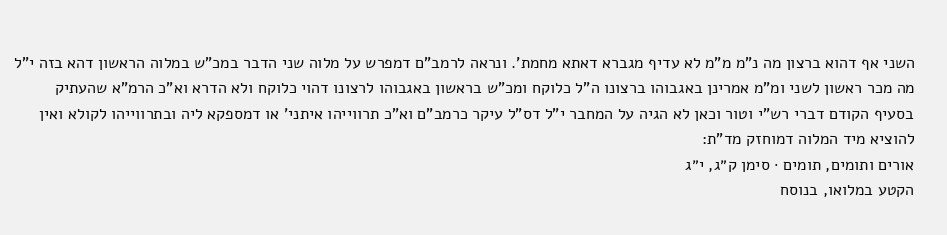השני אף דהוא ברצון מה נ"מ מ"מ לא עדיף מגברא דאתא מחמת'. ונראה לרמב"ם דמפרש על מלוה שני הדבר במכ"ש במלוה הראשון דהא בזה י"ל מה מכר ראשון לשני ומ"מ אמרינן באגבוהו ברצונו ה"ל כלוקח ומכ"ש בראשון באגבוהו לרצונו דהוי כלוקח ולא הדרא וא"כ הרמ"א שהעתיק בסעיף הקודם דברי רש"י וטור וכאן לא הגיה על המחבר י"ל דס"ל עיקר כרמב"ם וא"כ תרווייהו איתני' או דמספקא ליה ובתרווייהו לקולא ואין להוציא מיד המלוה דמוחזק מד"ת:
אורים ותומים, תומים · סימן ק״ג, י״ג
הקטע במלואו, בנוסח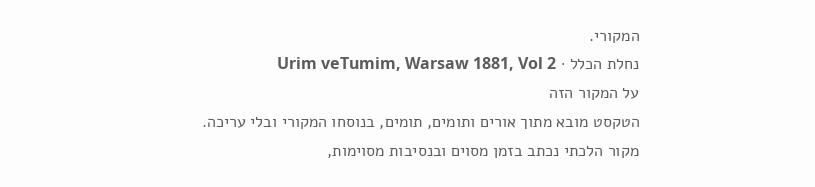המקורי.
נחלת הכלל · Urim veTumim, Warsaw 1881, Vol 2
על המקור הזה
הטקסט מובא מתוך אורים ותומים, תומים, בנוסחו המקורי ובלי עריכה. מקור הלכתי נכתב בזמן מסוים ובנסיבות מסוימות,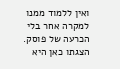ואין ללמוד ממנו למקרה אחר בלי הכרעה של פוסק. הצגתו כאן היא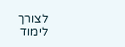לצורך לימוד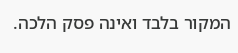המקור בלבד ואינה פסק הלכה.